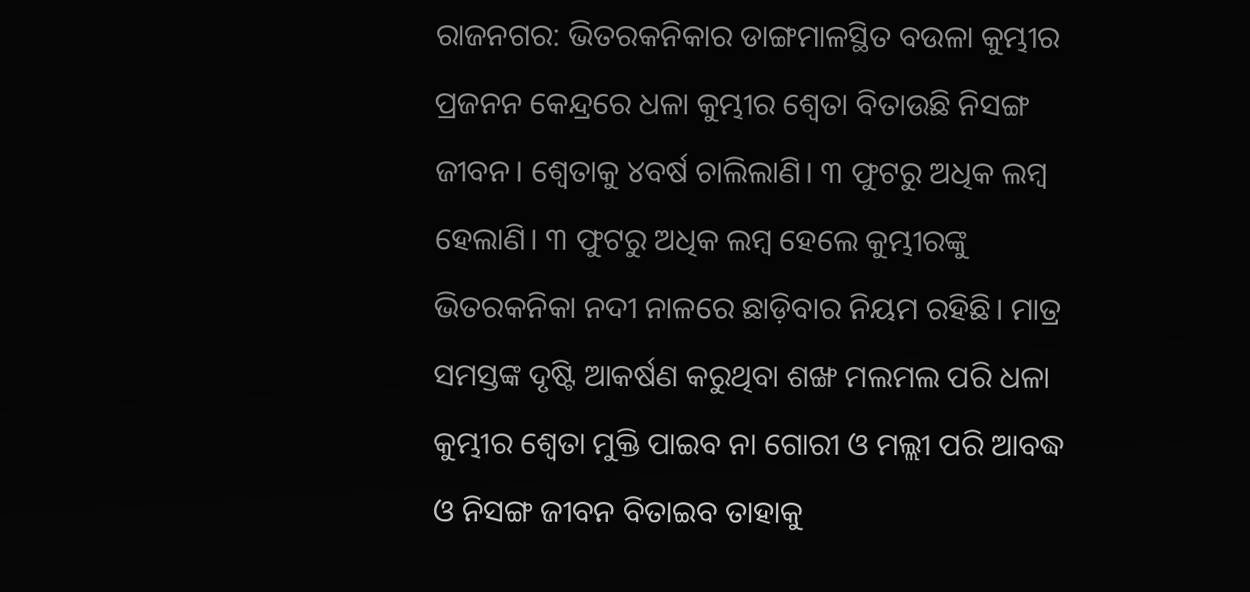ରାଜନଗର: ଭିତରକନିକାର ଡାଙ୍ଗମାଳସ୍ଥିତ ବଉଳା କୁମ୍ଭୀର ପ୍ରଜନନ କେନ୍ଦ୍ରରେ ଧଳା କୁମ୍ଭୀର ଶ୍ବେତା ବିତାଉଛି ନିସଙ୍ଗ ଜୀବନ। ଶ୍ବେତାକୁ ୪ବର୍ଷ ଚାଲିଲାଣି। ୩ ଫୁଟରୁ ଅଧିକ ଲମ୍ବ ହେଲାଣି। ୩ ଫୁଟରୁ ଅଧିକ ଲମ୍ବ ହେଲେ କୁମ୍ଭୀରଙ୍କୁ ଭିତରକନିକା ନଦୀ ନାଳରେ ଛାଡ଼ିବାର ନିୟମ ରହିଛି। ମାତ୍ର ସମସ୍ତଙ୍କ ଦୃଷ୍ଟି ଆକର୍ଷଣ କରୁଥିବା ଶଙ୍ଖ ମଲମଲ ପରି ଧଳା କୁମ୍ଭୀର ଶ୍ବେତା ମୁକ୍ତି ପାଇବ ନା ଗୋରୀ ଓ ମଲ୍ଲୀ ପରି ଆବଦ୍ଧ ଓ ନିସଙ୍ଗ ଜୀବନ ବିତାଇବ ତାହାକୁ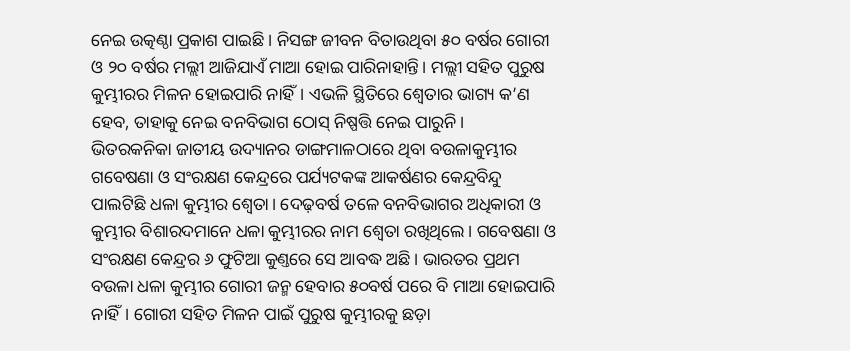ନେଇ ଉତ୍କଣ୍ଠା ପ୍ରକାଶ ପାଇଛି। ନିସଙ୍ଗ ଜୀବନ ବିତାଉଥିବା ୫୦ ବର୍ଷର ଗୋରୀ ଓ ୨୦ ବର୍ଷର ମଲ୍ଲୀ ଆଜିଯାଏଁ ମାଆ ହୋଇ ପାରିନାହାନ୍ତି। ମଲ୍ଲୀ ସହିତ ପୁରୁଷ କୁମ୍ଭୀରର ମିଳନ ହୋଇପାରି ନାହିଁ। ଏଭଳି ସ୍ଥିତିରେ ଶ୍ବେତାର ଭାଗ୍ୟ କ’ଣ ହେବ, ତାହାକୁ ନେଇ ବନବିଭାଗ ଠୋସ୍ ନିଷ୍ପତ୍ତି ନେଇ ପାରୁନି।
ଭିତରକନିକା ଜାତୀୟ ଉଦ୍ୟାନର ଡାଙ୍ଗମାଳଠାରେ ଥିବା ବଉଳାକୁମ୍ଭୀର ଗବେଷଣା ଓ ସଂରକ୍ଷଣ କେନ୍ଦ୍ରରେ ପର୍ଯ୍ୟଟକଙ୍କ ଆକର୍ଷଣର କେନ୍ଦ୍ରବିନ୍ଦୁ ପାଲଟିଛି ଧଳା କୁମ୍ଭୀର ଶ୍ବେତା। ଦେଢ଼ବର୍ଷ ତଳେ ବନବିଭାଗର ଅଧିକାରୀ ଓ କୁମ୍ଭୀର ବିଶାରଦମାନେ ଧଳା କୁମ୍ଭୀରର ନାମ ଶ୍ବେତା ରଖିଥିଲେ। ଗବେଷଣା ଓ ସଂରକ୍ଷଣ କେନ୍ଦ୍ରର ୬ ଫୁଟିଆ କୁଣ୍ତରେ ସେ ଆବଦ୍ଧ ଅଛି। ଭାରତର ପ୍ରଥମ ବଉଳା ଧଳା କୁମ୍ଭୀର ଗୋରୀ ଜନ୍ମ ହେବାର ୫୦ବର୍ଷ ପରେ ବି ମାଆ ହୋଇପାରି ନାହିଁ। ଗୋରୀ ସହିତ ମିଳନ ପାଇଁ ପୁରୁଷ କୁମ୍ଭୀରକୁ ଛଡ଼ା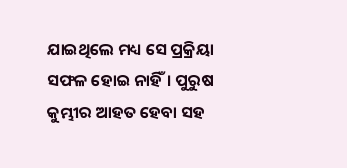ଯାଇଥିଲେ ମଧ୍ୟ ସେ ପ୍ରକ୍ରିୟା ସଫଳ ହୋଇ ନାହିଁ। ପୁରୁଷ କୁମ୍ଭୀର ଆହତ ହେବା ସହ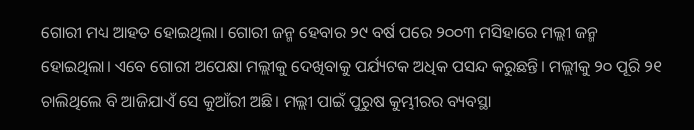ଗୋରୀ ମଧ୍ୟ ଆହତ ହୋଇଥିଲା। ଗୋରୀ ଜନ୍ମ ହେବାର ୨୯ ବର୍ଷ ପରେ ୨୦୦୩ ମସିହାରେ ମଲ୍ଲୀ ଜନ୍ମ ହୋଇଥିଲା। ଏବେ ଗୋରୀ ଅପେକ୍ଷା ମଲ୍ଲୀକୁ ଦେଖିବାକୁ ପର୍ଯ୍ୟଟକ ଅଧିକ ପସନ୍ଦ କରୁଛନ୍ତି। ମଲ୍ଲୀକୁ ୨୦ ପୂରି ୨୧ ଚାଲିଥିଲେ ବି ଆଜିଯାଏଁ ସେ କୁଆଁରୀ ଅଛି। ମଲ୍ଲୀ ପାଇଁ ପୁରୁଷ କୁମ୍ଭୀରର ବ୍ୟବସ୍ଥା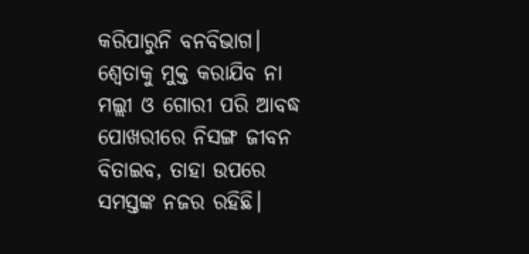କରିପାରୁନି ବନବିଭାଗ। ଶ୍ବେତାକୁ ମୁକ୍ତ କରାଯିବ ନା ମଲ୍ଲୀ ଓ ଗୋରୀ ପରି ଆବଦ୍ଧ ପୋଖରୀରେ ନିସଙ୍ଗ ଜୀବନ ବିତାଇବ, ତାହା ଉପରେ ସମସ୍ତଙ୍କ ନଜର ରହିଛି।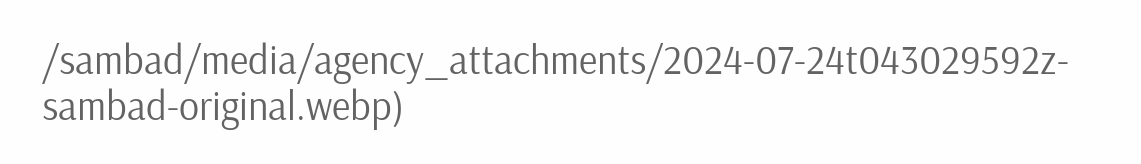/sambad/media/agency_attachments/2024-07-24t043029592z-sambad-original.webp)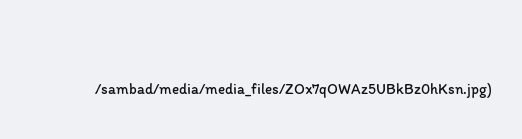/sambad/media/media_files/ZOx7qOWAz5UBkBz0hKsn.jpg)